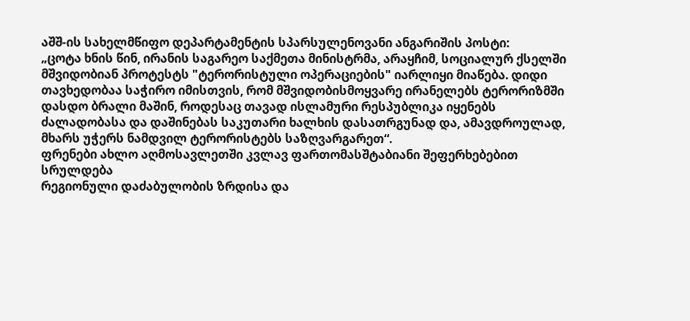აშშ-ის სახელმწიფო დეპარტამენტის სპარსულენოვანი ანგარიშის პოსტი:
„ცოტა ხნის წინ, ირანის საგარეო საქმეთა მინისტრმა, არაყჩიმ, სოციალურ ქსელში მშვიდობიან პროტესტს "ტერორისტული ოპერაციების" იარლიყი მიაწება. დიდი თავხედობაა საჭირო იმისთვის, რომ მშვიდობისმოყვარე ირანელებს ტერორიზმში დასდო ბრალი მაშინ, როდესაც თავად ისლამური რესპუბლიკა იყენებს ძალადობასა და დაშინებას საკუთარი ხალხის დასათრგუნად და, ამავდროულად, მხარს უჭერს ნამდვილ ტერორისტებს საზღვარგარეთ“.
ფრენები ახლო აღმოსავლეთში კვლავ ფართომასშტაბიანი შეფერხებებით სრულდება
რეგიონული დაძაბულობის ზრდისა და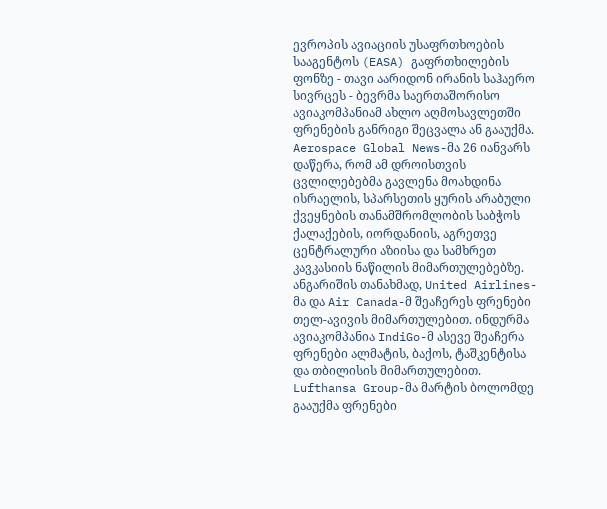ევროპის ავიაციის უსაფრთხოების სააგენტოს (EASA) გაფრთხილების ფონზე - თავი აარიდონ ირანის საჰაერო სივრცეს - ბევრმა საერთაშორისო ავიაკომპანიამ ახლო აღმოსავლეთში ფრენების განრიგი შეცვალა ან გააუქმა.
Aerospace Global News-მა 26 იანვარს დაწერა, რომ ამ დროისთვის ცვლილებებმა გავლენა მოახდინა ისრაელის, სპარსეთის ყურის არაბული ქვეყნების თანამშრომლობის საბჭოს ქალაქების, იორდანიის, აგრეთვე ცენტრალური აზიისა და სამხრეთ კავკასიის ნაწილის მიმართულებებზე.
ანგარიშის თანახმად, United Airlines-მა და Air Canada-მ შეაჩერეს ფრენები თელ-ავივის მიმართულებით. ინდურმა ავიაკომპანია IndiGo-მ ასევე შეაჩერა ფრენები ალმატის, ბაქოს, ტაშკენტისა და თბილისის მიმართულებით. Lufthansa Group-მა მარტის ბოლომდე გააუქმა ფრენები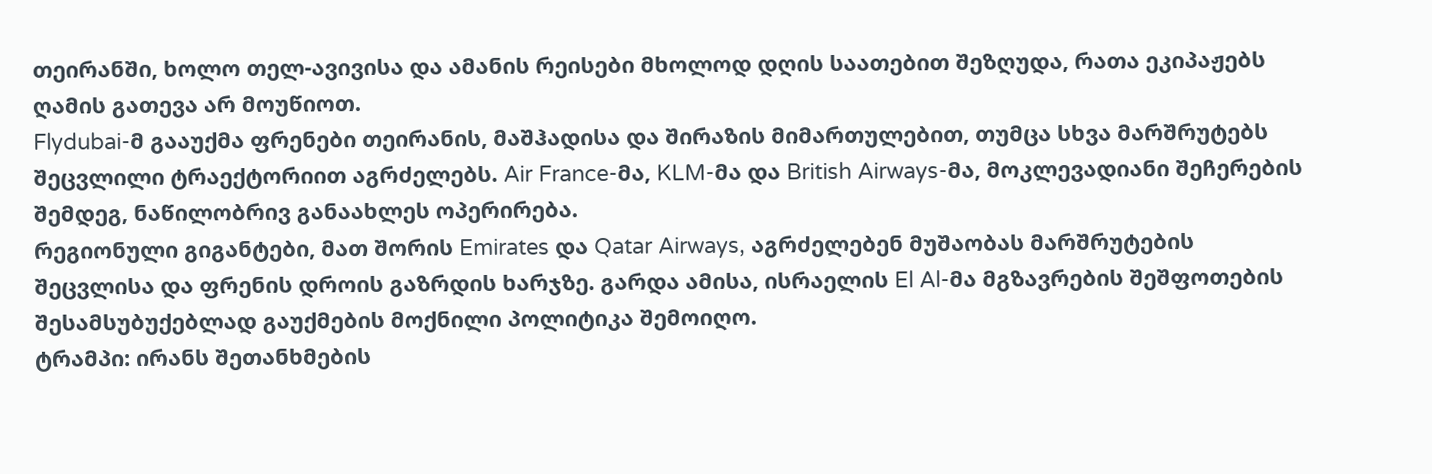თეირანში, ხოლო თელ-ავივისა და ამანის რეისები მხოლოდ დღის საათებით შეზღუდა, რათა ეკიპაჟებს ღამის გათევა არ მოუწიოთ.
Flydubai-მ გააუქმა ფრენები თეირანის, მაშჰადისა და შირაზის მიმართულებით, თუმცა სხვა მარშრუტებს შეცვლილი ტრაექტორიით აგრძელებს. Air France-მა, KLM-მა და British Airways-მა, მოკლევადიანი შეჩერების შემდეგ, ნაწილობრივ განაახლეს ოპერირება.
რეგიონული გიგანტები, მათ შორის Emirates და Qatar Airways, აგრძელებენ მუშაობას მარშრუტების შეცვლისა და ფრენის დროის გაზრდის ხარჯზე. გარდა ამისა, ისრაელის El Al-მა მგზავრების შეშფოთების შესამსუბუქებლად გაუქმების მოქნილი პოლიტიკა შემოიღო.
ტრამპი: ირანს შეთანხმების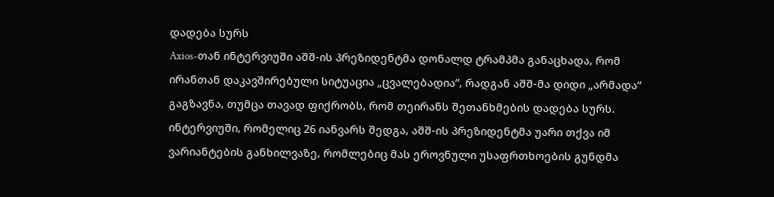დადება სურს
Axios-თან ინტერვიუში აშშ-ის პრეზიდენტმა დონალდ ტრამპმა განაცხადა, რომ ირანთან დაკავშირებული სიტუაცია „ცვალებადია“, რადგან აშშ-მა დიდი „არმადა“ გაგზავნა, თუმცა თავად ფიქრობს, რომ თეირანს შეთანხმების დადება სურს.
ინტერვიუში, რომელიც 26 იანვარს შედგა, აშშ-ის პრეზიდენტმა უარი თქვა იმ ვარიანტების განხილვაზე, რომლებიც მას ეროვნული უსაფრთხოების გუნდმა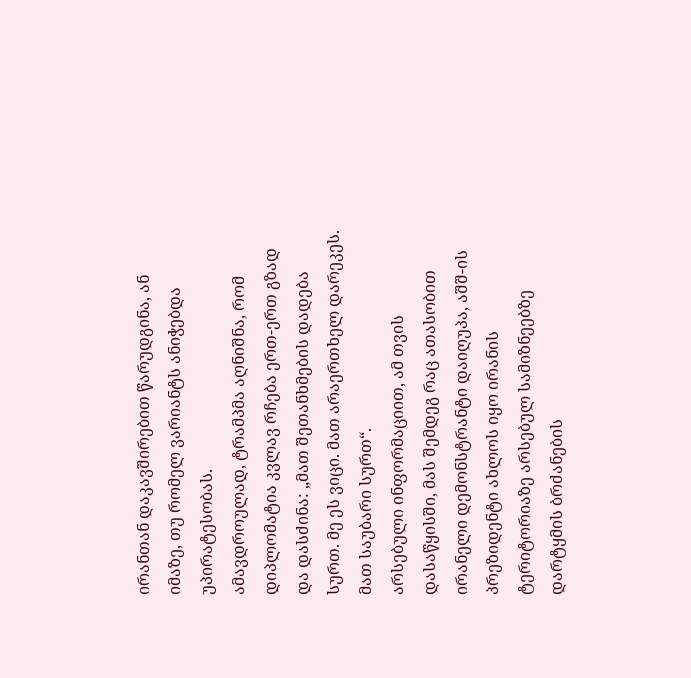ირანთან დაკავშირებით წარუდგინა, ან იმაზე, თუ რომელ ვარიანტს ანიჭებდა უპირატესობას.
ამავდროულად, ტრამპმა აღნიშნა, რომ დიპლომატია კვლავ რჩება ერთ-ერთ გზად და დასძინა: „მათ შეთანხმების დადება სურთ. მე ეს ვიცი. მათ არაერთხელ დარეკეს. მათ საუბარი სურთ“.
არსებული ინფორმაციით, ამ თვის დასაწყისში, მას შემდეგ რაც ათასობით ირანელი დემონსტრანტი დაიღუპა, აშშ-ის პრეზიდენტი ახლოს იყო ირანის ტერიტორიაზე არსებულ სამიზნეებზე დარტყმის ბრძანების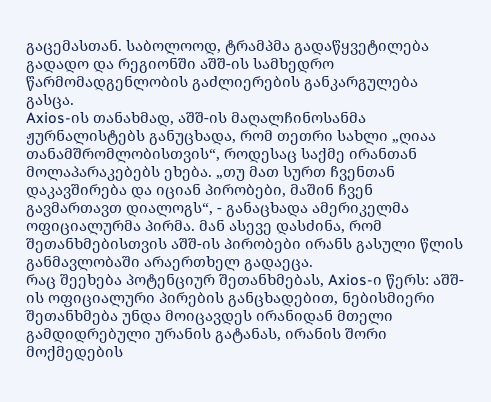გაცემასთან. საბოლოოდ, ტრამპმა გადაწყვეტილება გადადო და რეგიონში აშშ-ის სამხედრო წარმომადგენლობის გაძლიერების განკარგულება გასცა.
Axios-ის თანახმად, აშშ-ის მაღალჩინოსანმა ჟურნალისტებს განუცხადა, რომ თეთრი სახლი „ღიაა თანამშრომლობისთვის“, როდესაც საქმე ირანთან მოლაპარაკებებს ეხება. „თუ მათ სურთ ჩვენთან დაკავშირება და იციან პირობები, მაშინ ჩვენ გავმართავთ დიალოგს“, - განაცხადა ამერიკელმა ოფიციალურმა პირმა. მან ასევე დასძინა, რომ შეთანხმებისთვის აშშ-ის პირობები ირანს გასული წლის განმავლობაში არაერთხელ გადაეცა.
რაც შეეხება პოტენციურ შეთანხმებას, Axios-ი წერს: აშშ-ის ოფიციალური პირების განცხადებით, ნებისმიერი შეთანხმება უნდა მოიცავდეს ირანიდან მთელი გამდიდრებული ურანის გატანას, ირანის შორი მოქმედების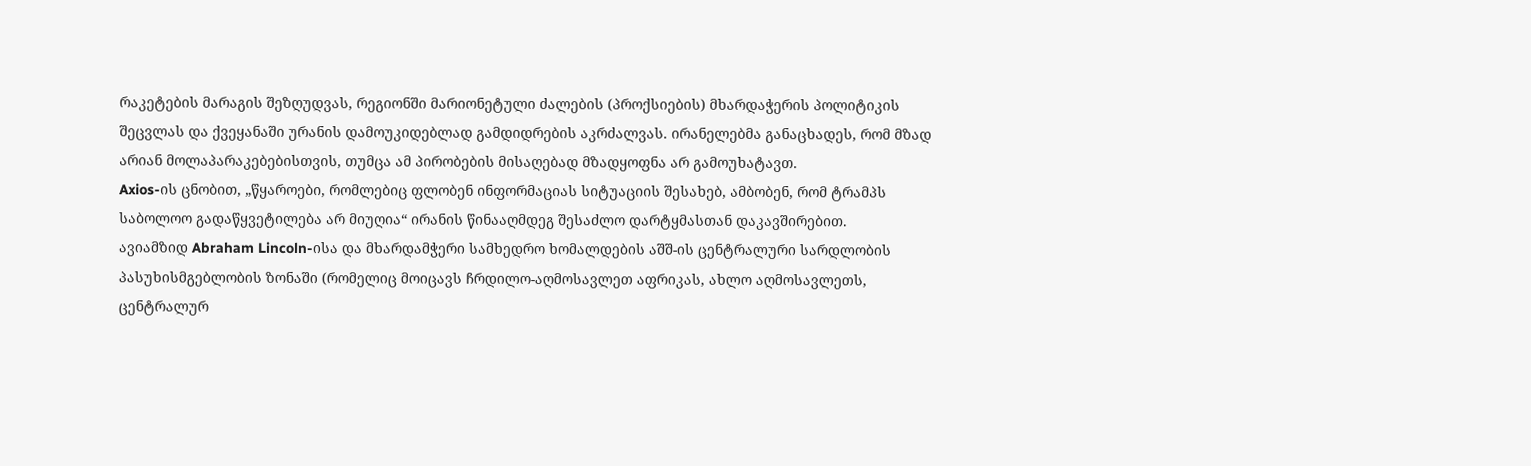რაკეტების მარაგის შეზღუდვას, რეგიონში მარიონეტული ძალების (პროქსიების) მხარდაჭერის პოლიტიკის შეცვლას და ქვეყანაში ურანის დამოუკიდებლად გამდიდრების აკრძალვას. ირანელებმა განაცხადეს, რომ მზად არიან მოლაპარაკებებისთვის, თუმცა ამ პირობების მისაღებად მზადყოფნა არ გამოუხატავთ.
Axios-ის ცნობით, „წყაროები, რომლებიც ფლობენ ინფორმაციას სიტუაციის შესახებ, ამბობენ, რომ ტრამპს საბოლოო გადაწყვეტილება არ მიუღია“ ირანის წინააღმდეგ შესაძლო დარტყმასთან დაკავშირებით.
ავიამზიდ Abraham Lincoln-ისა და მხარდამჭერი სამხედრო ხომალდების აშშ-ის ცენტრალური სარდლობის პასუხისმგებლობის ზონაში (რომელიც მოიცავს ჩრდილო-აღმოსავლეთ აფრიკას, ახლო აღმოსავლეთს, ცენტრალურ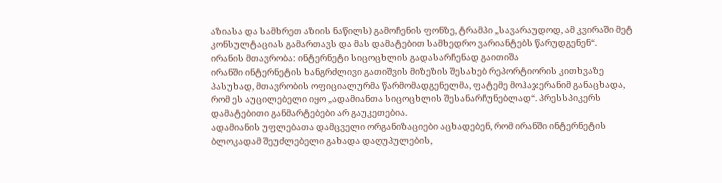აზიასა და სამხრეთ აზიის ნაწილს) გამოჩენის ფონზე, ტრამპი „სავარაუდოდ, ამ კვირაში მეტ კონსულტაციას გამართავს და მას დამატებით სამხედრო ვარიანტებს წარუდგენენ“.
ირანის მთავრობა: ინტერნეტი სიცოცხლის გადასარჩენად გაითიშა
ირანში ინტერნეტის ხანგრძლივი გათიშვის მიზეზის შესახებ რეპორტიორის კითხვაზე პასუხად, მთავრობის ოფიციალურმა წარმომადგენელმა, ფატემე მოჰაჯერანიმ განაცხადა, რომ ეს აუცილებელი იყო „ადამიანთა სიცოცხლის შესანარჩუნებლად“. პრესსპიკერს დამატებითი განმარტებები არ გაუკეთებია.
ადამიანის უფლებათა დამცველი ორგანიზაციები აცხადებენ, რომ ირანში ინტერნეტის ბლოკადამ შეუძლებელი გახადა დაღუპულების,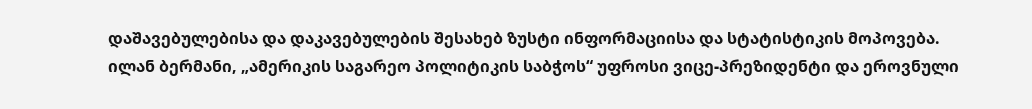დაშავებულებისა და დაკავებულების შესახებ ზუსტი ინფორმაციისა და სტატისტიკის მოპოვება.
ილან ბერმანი, „ამერიკის საგარეო პოლიტიკის საბჭოს“ უფროსი ვიცე-პრეზიდენტი და ეროვნული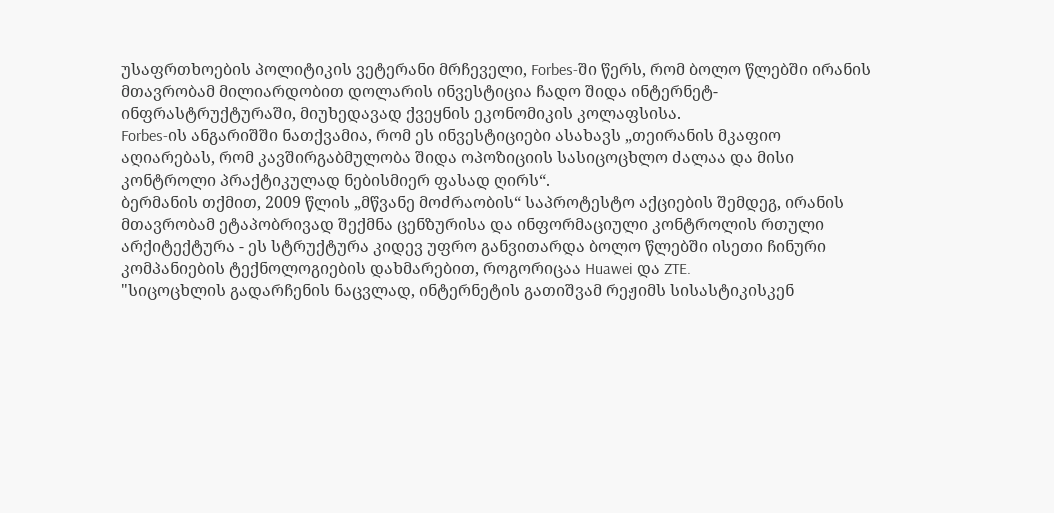უსაფრთხოების პოლიტიკის ვეტერანი მრჩეველი, Forbes-ში წერს, რომ ბოლო წლებში ირანის მთავრობამ მილიარდობით დოლარის ინვესტიცია ჩადო შიდა ინტერნეტ-ინფრასტრუქტურაში, მიუხედავად ქვეყნის ეკონომიკის კოლაფსისა.
Forbes-ის ანგარიშში ნათქვამია, რომ ეს ინვესტიციები ასახავს „თეირანის მკაფიო აღიარებას, რომ კავშირგაბმულობა შიდა ოპოზიციის სასიცოცხლო ძალაა და მისი კონტროლი პრაქტიკულად ნებისმიერ ფასად ღირს“.
ბერმანის თქმით, 2009 წლის „მწვანე მოძრაობის“ საპროტესტო აქციების შემდეგ, ირანის მთავრობამ ეტაპობრივად შექმნა ცენზურისა და ინფორმაციული კონტროლის რთული არქიტექტურა - ეს სტრუქტურა კიდევ უფრო განვითარდა ბოლო წლებში ისეთი ჩინური კომპანიების ტექნოლოგიების დახმარებით, როგორიცაა Huawei და ZTE.
"სიცოცხლის გადარჩენის ნაცვლად, ინტერნეტის გათიშვამ რეჟიმს სისასტიკისკენ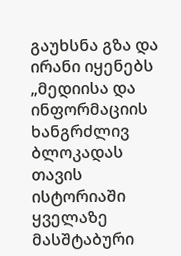გაუხსნა გზა და ირანი იყენებს „მედიისა და ინფორმაციის ხანგრძლივ ბლოკადას თავის ისტორიაში ყველაზე მასშტაბური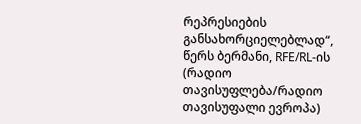რეპრესიების განსახორციელებლად“, წერს ბერმანი, RFE/RL-ის (რადიო თავისუფლება/რადიო თავისუფალი ევროპა)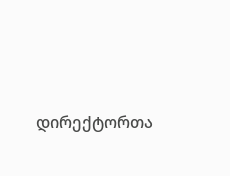დირექტორთა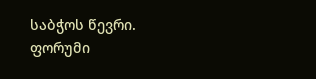საბჭოს წევრი.
ფორუმი